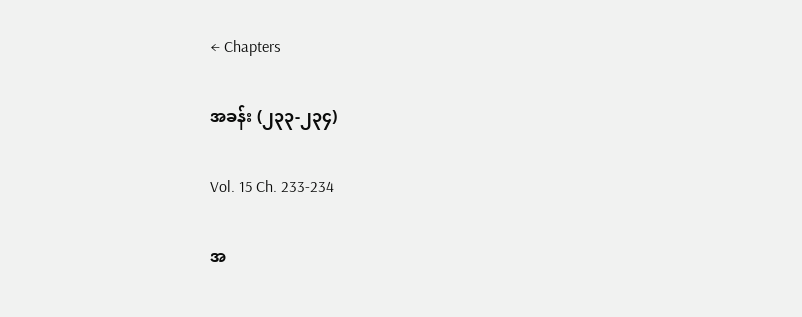← Chapters

အခန်း (၂၃၃-၂၃၄)

Vol. 15 Ch. 233-234

အ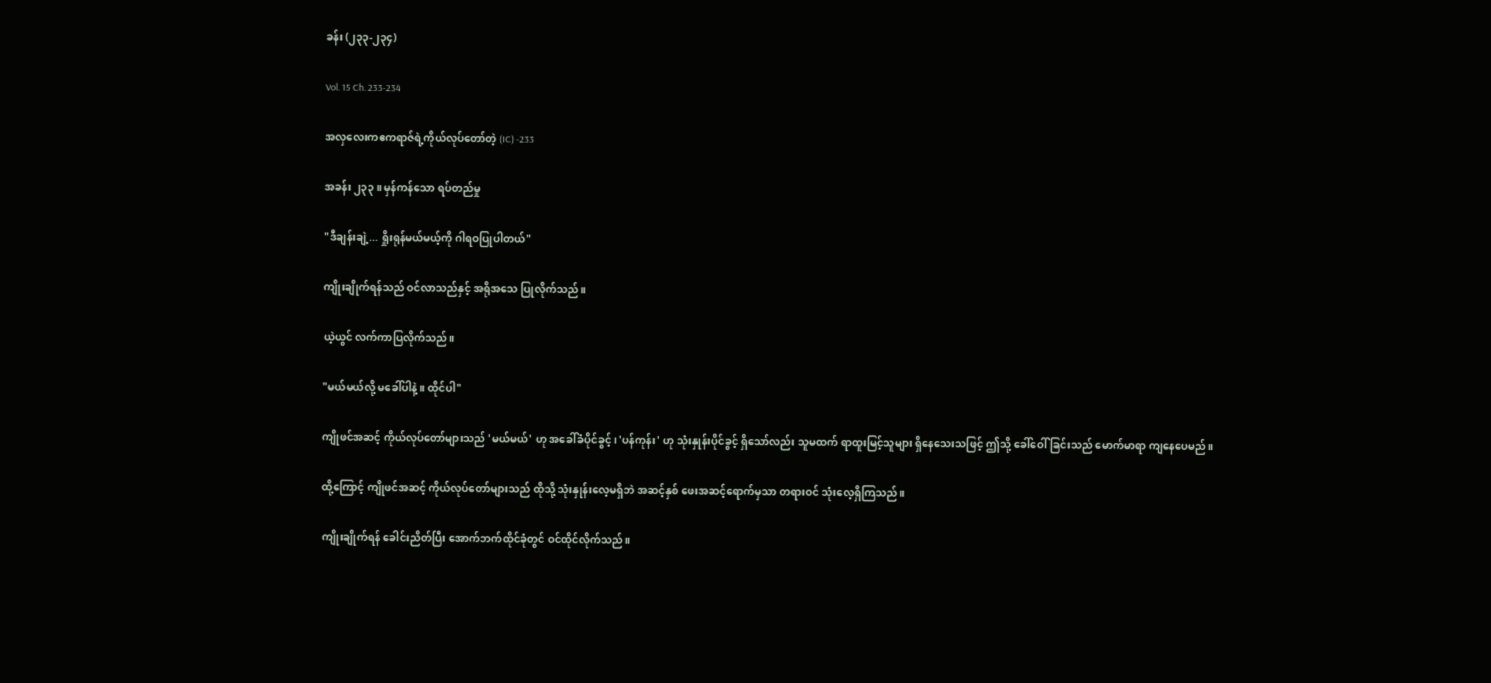ခန်း (၂၃၃-၂၃၄)

Vol. 15 Ch. 233-234

အလှလေးကဧကရာဇ်ရဲ့ကိုယ်လုပ်တော်တဲ့ (IC) -233

အခန်း ၂၃၃ ။ မှန်ကန်သော ရပ်တည်မှု

"ဒီချန်းချဲ့... ရှိုးရုန်မယ်မယ့်ကို ဂါရဝပြုပါတယ်"

ကျိုးချိုက်ရန်သည် ဝင်လာသည်နှင့် အရိုအသေ ပြုလိုက်သည်။

ယဲ့ယွင် လက်ကာပြလိုက်သည်။

"မယ်မယ်လို့ မခေါ်ပါနဲ့။ ထိုင်ပါ"

ကျိုဖင်အဆင့် ကိုယ်လုပ်တော်များသည် 'မယ်မယ်' ဟု အခေါ်ခံပိုင်ခွင့်၊ 'ပန်ကုန်း' ဟု သုံးနှုန်းပိုင်ခွင့် ရှိသော်လည်း သူမထက် ရာထူးမြင့်သူများ ရှိနေသေးသဖြင့် ဤသို့ ခေါ်ဝေါ်ခြင်းသည် မောက်မာရာ ကျနေပေမည်။

ထို့ကြောင့် ကျိုဖင်အဆင့် ကိုယ်လုပ်တော်များသည် ထိုသို့ သုံးနှုန်းလေ့မရှိဘဲ အဆင့်နှစ် ဖေးအဆင့်ရောက်မှသာ တရားဝင် သုံးလေ့ရှိကြသည်။

ကျိုးချိုက်ရန် ခေါင်းညိတ်ပြီး အောက်ဘက်ထိုင်ခုံတွင် ဝင်ထိုင်လိုက်သည်။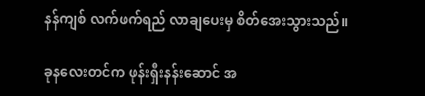နန်ကျစ် လက်ဖက်ရည် လာချပေးမှ စိတ်အေးသွားသည်။

ခုနလေးတင်က ဖုန်းရှီးနန်းဆောင် အ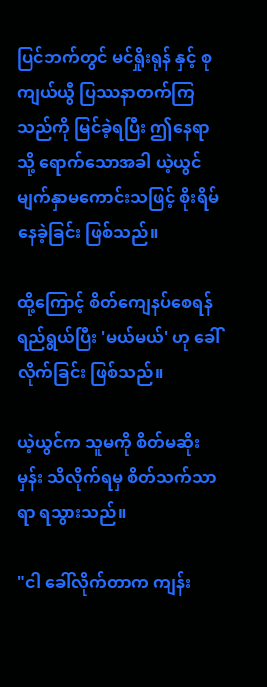ပြင်ဘက်တွင် မင်ရှိုးရုန် နှင့် စုကျယ်ယွီ ပြဿနာတက်ကြသည်ကို မြင်ခဲ့ရပြီး ဤနေရာသို့ ရောက်သောအခါ ယဲ့ယွင် မျက်နှာမကောင်းသဖြင့် စိုးရိမ်နေခဲ့ခြင်း ဖြစ်သည်။

ထို့ကြောင့် စိတ်ကျေနပ်စေရန် ရည်ရွယ်ပြီး 'မယ်မယ်' ဟု ခေါ်လိုက်ခြင်း ဖြစ်သည်။

ယဲ့ယွင်က သူမကို စိတ်မဆိုးမှန်း သိလိုက်ရမှ စိတ်သက်သာရာ ရသွားသည်။

"ငါ ခေါ်လိုက်တာက ကျန်း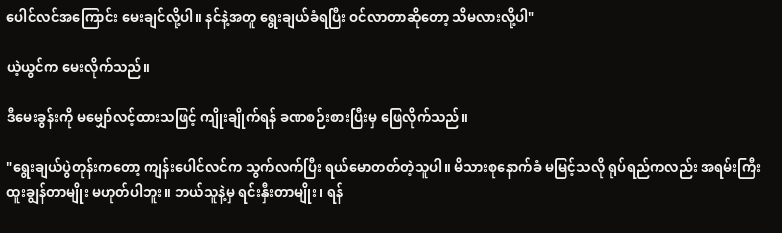ပေါင်လင်အကြောင်း မေးချင်လို့ပါ။ နင်နဲ့အတူ ရွေးချယ်ခံရပြီး ဝင်လာတာဆိုတော့ သိမလားလို့ပါ"

ယဲ့ယွင်က မေးလိုက်သည်။

ဒီမေးခွန်းကို မမျှော်လင့်ထားသဖြင့် ကျိုးချိုက်ရန် ခဏစဉ်းစားပြီးမှ ဖြေလိုက်သည်။

"ရွေးချယ်ပွဲတုန်းကတော့ ကျန်းပေါင်လင်က သွက်လက်ပြီး ရယ်မောတတ်တဲ့သူပါ။ မိသားစုနောက်ခံ မမြင့်သလို ရုပ်ရည်ကလည်း အရမ်းကြီး ထူးချွန်တာမျိုး မဟုတ်ပါဘူး။ ဘယ်သူနဲ့မှ ရင်းနှီးတာမျိုး၊ ရန်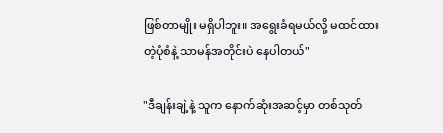ဖြစ်တာမျိုး မရှိပါဘူး။ အရွေးခံရမယ်လို့ မထင်ထားတဲ့ပုံစံနဲ့ သာမန်အတိုင်းပဲ နေပါတယ်"

"ဒီချန်းချဲ့နဲ့ သူက နောက်ဆုံးအဆင့်မှာ တစ်သုတ်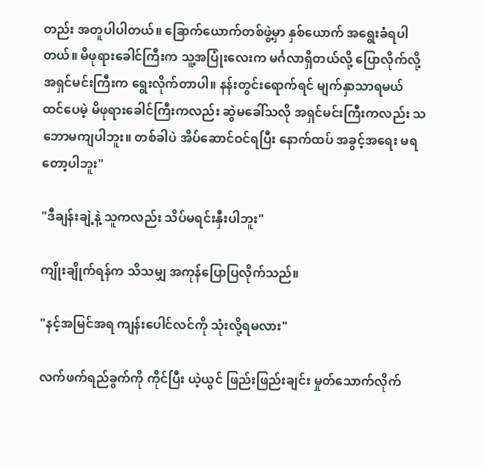တည်း အတူပါပါတယ်။ ခြောက်ယောက်တစ်ဖွဲ့မှာ နှစ်ယောက် အရွေးခံရပါတယ်။ မိဖုရားခေါင်ကြီးက သူ့အပြုံးလေးက မင်္ဂလာရှိတယ်လို့ ပြောလိုက်လို့ အရှင်မင်းကြီးက ရွေးလိုက်တာပါ။ နန်းတွင်းရောက်ရင် မျက်နှာသာရမယ် ထင်ပေမဲ့ မိဖုရားခေါင်ကြီးကလည်း ဆွဲမခေါ်သလို အရှင်မင်းကြီးကလည်း သဘောမကျပါဘူး။ တစ်ခါပဲ အိပ်ဆောင်ဝင်ရပြီး နောက်ထပ် အခွင့်အရေး မရတော့ပါဘူး"

"ဒီချန်းချဲ့နဲ့ သူကလည်း သိပ်မရင်းနှီးပါဘူး"

ကျိုးချိုက်ရန်က သိသမျှ အကုန်ပြောပြလိုက်သည်။

"နင့်အမြင်အရ ကျန်းပေါင်လင်ကို သုံးလို့ရမလား"

လက်ဖက်ရည်ခွက်ကို ကိုင်ပြီး ယဲ့ယွင် ဖြည်းဖြည်းချင်း မှုတ်သောက်လိုက်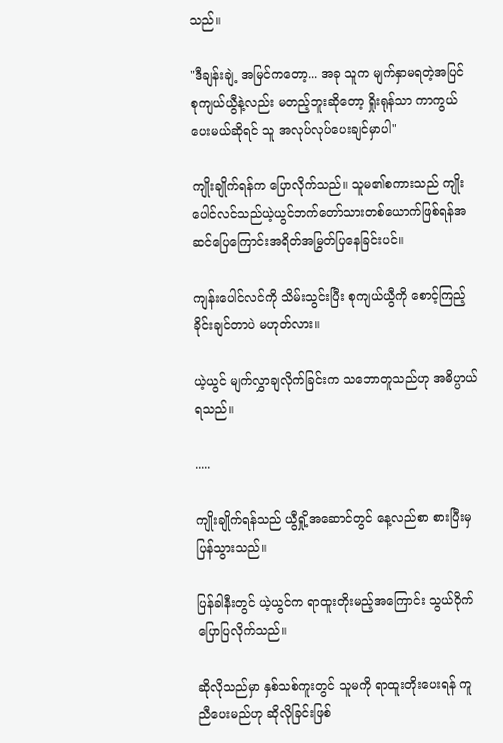သည်။

"ဒီချန်းချဲ့ အမြင်ကတော့... အခု သူက မျက်နှာမရတဲ့အပြင် စုကျယ်ယွီနဲ့လည်း မတည့်ဘူးဆိုတော့ ရှိုးရုန်သာ ကာကွယ်ပေးမယ်ဆိုရင် သူ အလုပ်လုပ်ပေးချင်မှာပါ"

ကျိုးချိုက်ရန်က ပြောလိုက်သည်။ သူမ၏စကားသည် ကျိုးပေါင်လင်သည်ယဲ့ယွင်ဘက်တော်သားတစ်ယောက်ဖြစ်ရန်အဆင်ပြေကြောင်းအရိတ်အမြွတ်ပြနေခြင်းပင်။

ကျန်းပေါင်လင်ကို သိမ်းသွင်းပြီး စုကျယ်ယွီကို စောင့်ကြည့်ခိုင်းချင်တာပဲ မဟုတ်လား။

ယဲ့ယွင် မျက်လွှာချလိုက်ခြင်းက သဘောတူသည်ဟု အဓိပ္ပာယ်ရသည်။

.....

ကျိုးချိုက်ရန်သည် ယွီရှို့အဆောင်တွင် နေ့လည်စာ စားပြီးမှ ပြန်သွားသည်။

ပြန်ခါနီးတွင် ယဲ့ယွင်က ရာထူးတိုးမည့်အကြောင်း သွယ်ဝိုက်ပြောပြလိုက်သည်။

ဆိုလိုသည်မှာ နှစ်သစ်ကူးတွင် သူမကို ရာထူးတိုးပေးရန် ကူညီပေးမည်ဟု ဆိုလိုခြင်းဖြစ်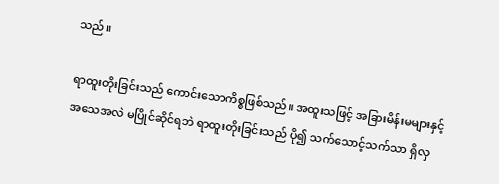သည်။

ရာထူးတိုးခြင်းသည် ကောင်းသောကိစ္စဖြစ်သည်။ အထူးသဖြင့် အခြားမိန်းမများနှင့် အသေအလဲ မပြိုင်ဆိုင်ရဘဲ ရာထူးတိုးခြင်းသည် ပို၍ သက်သောင့်သက်သာ ရှိလှ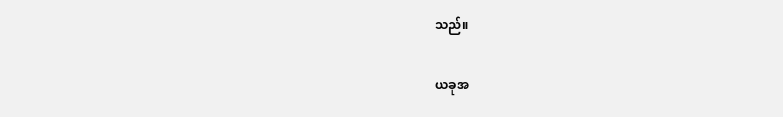သည်။

ယခုအ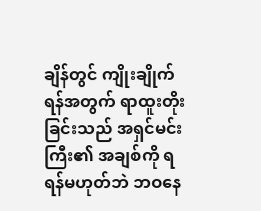ချိန်တွင် ကျိုးချိုက်ရန်အတွက် ရာထူးတိုးခြင်းသည် အရှင်မင်းကြီး၏ အချစ်ကို ရရန်မဟုတ်ဘဲ ဘဝနေ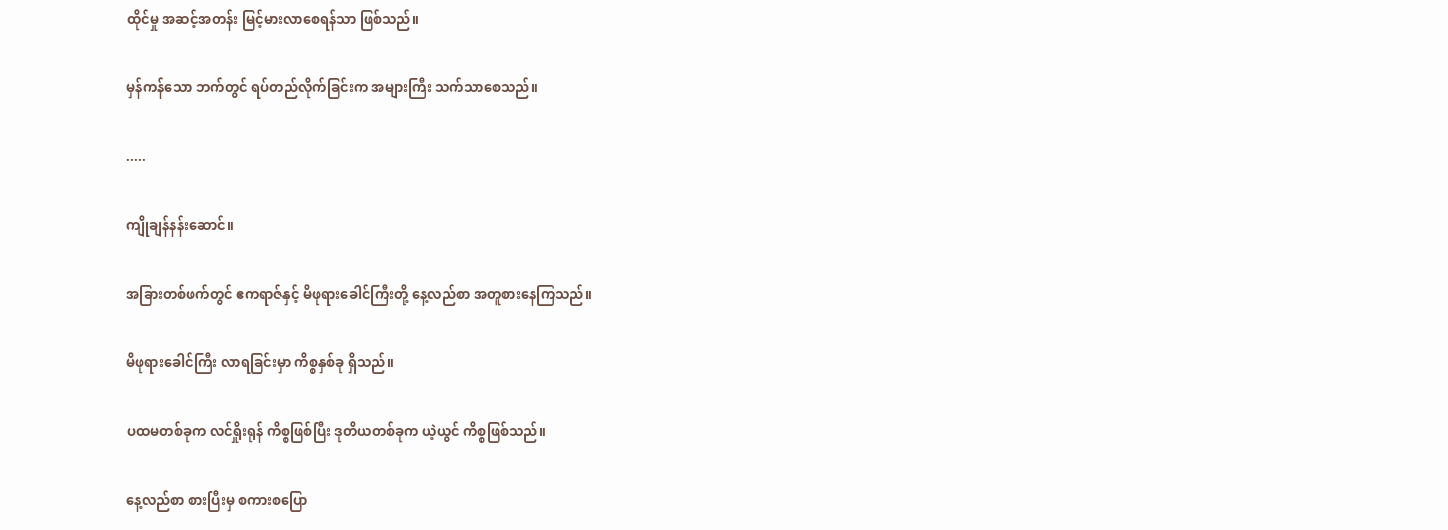ထိုင်မှု အဆင့်အတန်း မြင့်မားလာစေရန်သာ ဖြစ်သည်။

မှန်ကန်သော ဘက်တွင် ရပ်တည်လိုက်ခြင်းက အများကြီး သက်သာစေသည်။

.....

ကျိုချန်နန်းဆောင်။

အခြားတစ်ဖက်တွင် ဧကရာဇ်နှင့် မိဖုရားခေါင်ကြီးတို့ နေ့လည်စာ အတူစားနေကြသည်။

မိဖုရားခေါင်ကြီး လာရခြင်းမှာ ကိစ္စနှစ်ခု ရှိသည်။

ပထမတစ်ခုက လင်ရှိုးရုန် ကိစ္စဖြစ်ပြီး ဒုတိယတစ်ခုက ယဲ့ယွင် ကိစ္စဖြစ်သည်။

နေ့လည်စာ စားပြီးမှ စကားစပြော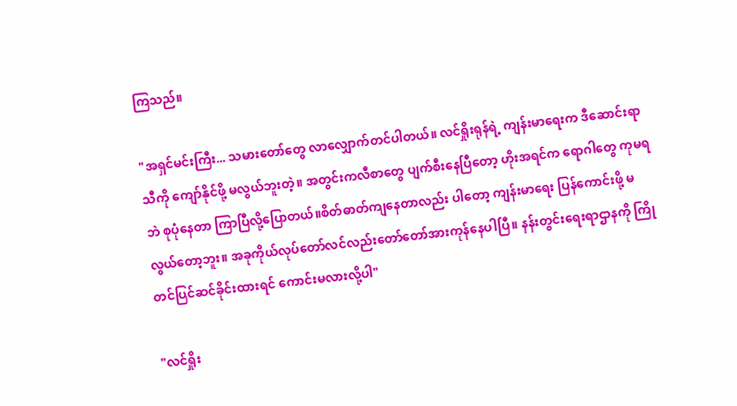ကြသည်။

"အရှင်မင်းကြီး... သမားတော်တွေ လာလျှောက်တင်ပါတယ်။ လင်ရှိုးရုန်ရဲ့ ကျန်းမာရေးက ဒီဆောင်းရာသီကို ကျော်နိုင်ဖို့ မလွယ်ဘူးတဲ့။ အတွင်းကလီစာတွေ ပျက်စီးနေပြီတော့ ဟိုးအရင်က ရောဂါတွေ ကုမရဘဲ စုပုံနေတာ ကြာပြီလို့ပြောတယ်။စိတ်ဓာတ်ကျနေတာလည်း ပါတော့ ကျန်းမာရေး ပြန်ကောင်းဖို့ မလွယ်တော့ဘူး။ အခုကိုယ်လုပ်တော်လင်လည်းတော်တော်အားကုန်နေပါပြီ။ နန်းတွင်းရေးရာဌာနကို ကြိုတင်ပြင်ဆင်ခိုင်းထားရင် ကောင်းမလားလို့ပါ"

"လင်ရှိုး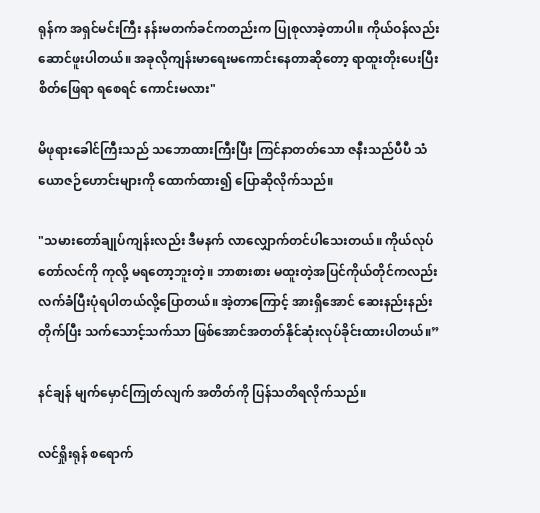ရုန်က အရှင်မင်းကြီး နန်းမတက်ခင်ကတည်းက ပြုစုလာခဲ့တာပါ။ ကိုယ်ဝန်လည်း ဆောင်ဖူးပါတယ်။ အခုလိုကျန်းမာရေးမကောင်းနေတာဆိုတော့ ရာထူးတိုးပေးပြီး စိတ်ဖြေရာ ရစေရင် ကောင်းမလား"

မိဖုရားခေါင်ကြီးသည် သဘောထားကြီးပြီး ကြင်နာတတ်သော ဇနီးသည်ပီပီ သံယောဇဉ်ဟောင်းများကို ထောက်ထား၍ ပြောဆိုလိုက်သည်။

"သမားတော်ချုပ်ကျန်းလည်း ဒီမနက် လာလျှောက်တင်ပါသေးတယ်။ ကိုယ်လုပ်တော်လင်ကို ကုလို့ မရတော့ဘူးတဲ့။ ဘာစားစား မထူးတဲ့အပြင်ကိုယ်တိုင်ကလည်း လက်ခံပြီးပုံရပါတယ်လို့ပြောတယ်။ အဲ့တာကြောင့် အားရှိအောင် ဆေးနည်းနည်း တိုက်ပြီး သက်သောင့်သက်သာ ဖြစ်အောင်အတတ်နိုင်ဆုံးလုပ်ခိုင်းထားပါတယ်။”

နင်ချန် မျက်မှောင်ကြုတ်လျက် အတိတ်ကို ပြန်သတိရလိုက်သည်။

လင်ရှိုးရုန် စရောက်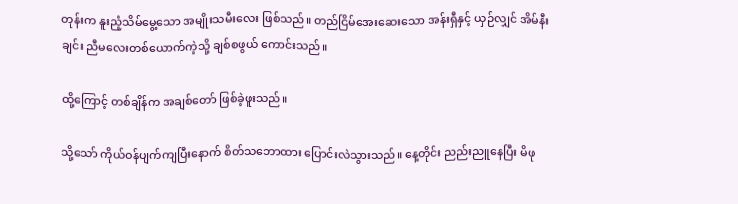တုန်းက နူးညံ့သိမ်မွေ့သော အမျိုးသမီးလေး ဖြစ်သည်။ တည်ငြိမ်အေးဆေးသော အန်းရှီနှင့် ယှဉ်လျှင် အိမ်နီးချင်း ညီမလေးတစ်ယောက်ကဲ့သို့ ချစ်စဖွယ် ကောင်းသည်။

ထို့ကြောင့် တစ်ချိန်က အချစ်တော် ဖြစ်ခဲ့ဖူးသည်။

သို့သော် ကိုယ်ဝန်ပျက်ကျပြီးနောက် စိတ်သဘောထား ပြောင်းလဲသွားသည်။ နေ့တိုင်း ညည်းညူနေပြီး မိဖု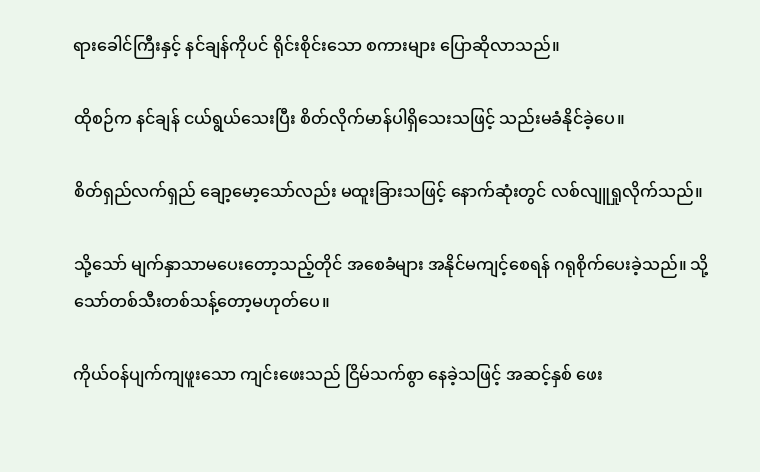ရားခေါင်ကြီးနှင့် နင်ချန်ကိုပင် ရိုင်းစိုင်းသော စကားများ ပြောဆိုလာသည်။

ထိုစဉ်က နင်ချန် ငယ်ရွယ်သေးပြီး စိတ်လိုက်မာန်ပါရှိသေးသဖြင့် သည်းမခံနိုင်ခဲ့ပေ။

စိတ်ရှည်လက်ရှည် ချော့မော့သော်လည်း မထူးခြားသဖြင့် နောက်ဆုံးတွင် လစ်လျူရှုလိုက်သည်။

သို့သော် မျက်နှာသာမပေးတော့သည့်တိုင် အစေခံများ အနိုင်မကျင့်စေရန် ဂရုစိုက်ပေးခဲ့သည်။ သို့သော်တစ်သီးတစ်သန့်တော့မဟုတ်ပေ။

ကိုယ်ဝန်ပျက်ကျဖူးသော ကျင်းဖေးသည် ငြိမ်သက်စွာ နေခဲ့သဖြင့် အဆင့်နှစ် ဖေး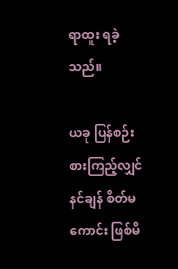ရာထူး ရခဲ့သည်။

ယခု ပြန်စဉ်းစားကြည့်လျှင် နင်ချန် စိတ်မကောင်း ဖြစ်မိ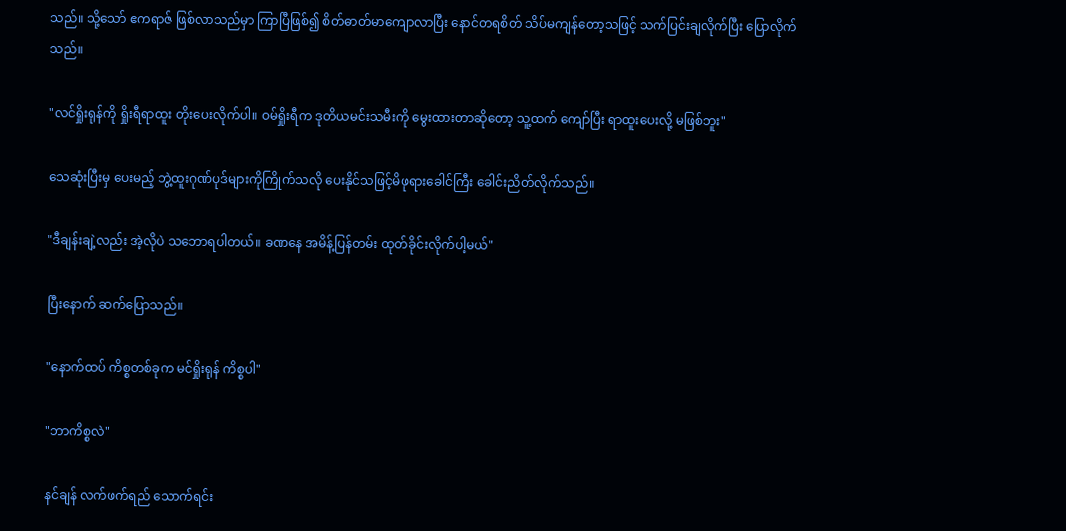သည်။ သို့သော် ဧကရာဇ် ဖြစ်လာသည်မှာ ကြာပြီဖြစ်၍ စိတ်ဓာတ်မာကျောလာပြီး နောင်တရစိတ် သိပ်မကျန်တော့သဖြင့် သက်ပြင်းချလိုက်ပြီး ပြောလိုက်သည်။

"လင်ရှိုးရုန်ကို ရှိုးရီရာထူး တိုးပေးလိုက်ပါ။ ဝမ်ရှိုးရီက ဒုတိယမင်းသမီးကို မွေးထားတာဆိုတော့ သူ့ထက် ကျော်ပြီး ရာထူးပေးလို့ မဖြစ်ဘူး"

သေဆုံးပြီးမှ ပေးမည့် ဘွဲ့ထူးဂုဏ်ပုဒ်များကိုကြိုက်သလို ပေးနိုင်သဖြင့်မိဖုရားခေါင်ကြီး ခေါင်းညိတ်လိုက်သည်။

"ဒီချန်းချဲ့လည်း အဲ့လိုပဲ သဘောရပါတယ်။ ခဏနေ အမိန့်ပြန်တမ်း ထုတ်ခိုင်းလိုက်ပါ့မယ်"

ပြီးနောက် ဆက်ပြောသည်။

"နောက်ထပ် ကိစ္စတစ်ခုက မင်ရှိုးရုန် ကိစ္စပါ"

"ဘာကိစ္စလဲ"

နင်ချန် လက်ဖက်ရည် သောက်ရင်း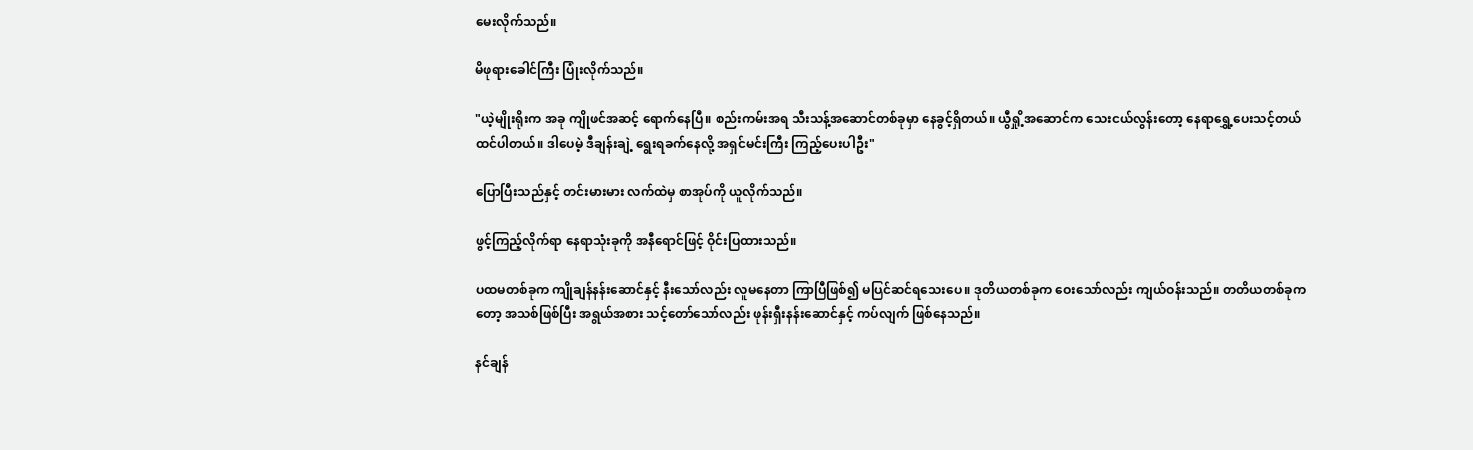မေးလိုက်သည်။

မိဖုရားခေါင်ကြီး ပြုံးလိုက်သည်။

"ယဲ့မျိုးရိုးက အခု ကျိုဖင်အဆင့် ရောက်နေပြီ။ စည်းကမ်းအရ သီးသန့်အဆောင်တစ်ခုမှာ နေခွင့်ရှိတယ်။ ယွီရှို့အဆောင်က သေးငယ်လွန်းတော့ နေရာရွှေ့ပေးသင့်တယ် ထင်ပါတယ်။ ဒါပေမဲ့ ဒီချန်းချဲ့ ရွေးရခက်နေလို့ အရှင်မင်းကြီး ကြည့်ပေးပါဦး"

ပြောပြီးသည်နှင့် တင်းမားမား လက်ထဲမှ စာအုပ်ကို ယူလိုက်သည်။

ဖွင့်ကြည့်လိုက်ရာ နေရာသုံးခုကို အနီရောင်ဖြင့် ဝိုင်းပြထားသည်။

ပထမတစ်ခုက ကျိုချန်နန်းဆောင်နှင့် နီးသော်လည်း လူမနေတာ ကြာပြီဖြစ်၍ မပြင်ဆင်ရသေးပေ။ ဒုတိယတစ်ခုက ဝေးသော်လည်း ကျယ်ဝန်းသည်။ တတိယတစ်ခုကတော့ အသစ်ဖြစ်ပြီး အရွယ်အစား သင့်တော်သော်လည်း ဖုန်းရှီးနန်းဆောင်နှင့် ကပ်လျက် ဖြစ်နေသည်။

နင်ချန်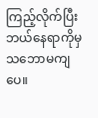ကြည့်လိုက်ပြီး ဘယ်နေရာကိုမှ သဘောမကျပေ။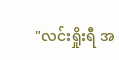"လင်းရှိုးရီ အ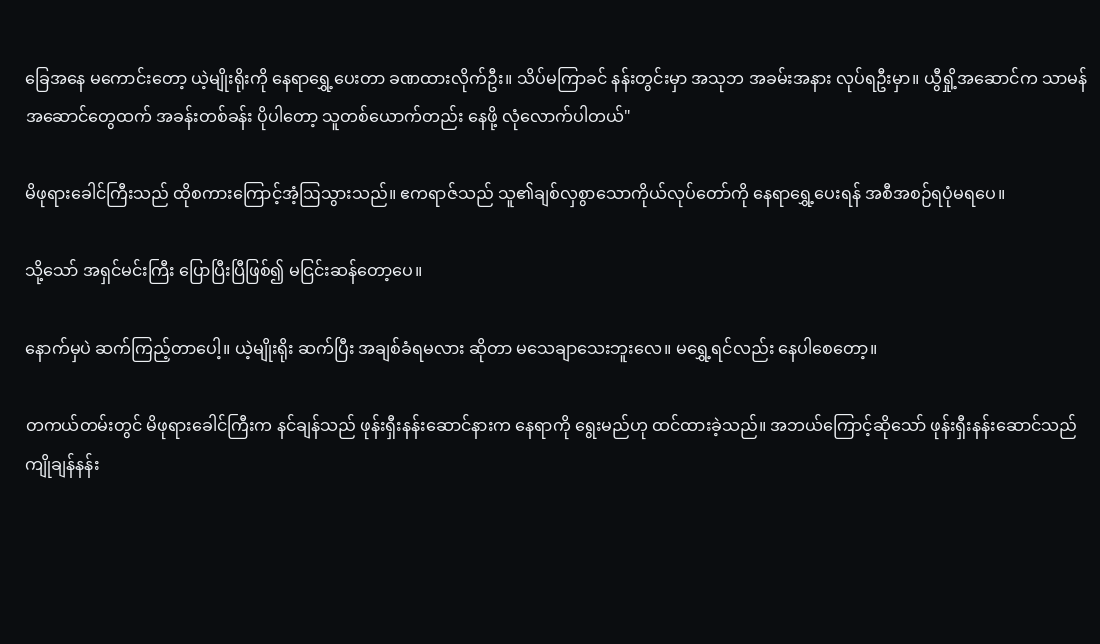ခြေအနေ မကောင်းတော့ ယဲ့မျိုးရိုးကို နေရာရွှေ့ပေးတာ ခဏထားလိုက်ဦး။ သိပ်မကြာခင် နန်းတွင်းမှာ အသုဘ အခမ်းအနား လုပ်ရဦးမှာ။ ယွီရှို့အဆောင်က သာမန်အဆောင်တွေထက် အခန်းတစ်ခန်း ပိုပါတော့ သူတစ်ယောက်တည်း နေဖို့ လုံလောက်ပါတယ်"

မိဖုရားခေါင်ကြီးသည် ထိုစကားကြောင့်အံ့ဩသွားသည်။ ဧကရာဇ်သည် သူ၏ချစ်လှစွာသောကိုယ်လုပ်တော်ကို နေရာရွှေ့ပေးရန် အစီအစဉ်ရပုံမရပေ။

သို့သော် အရှင်မင်းကြီး ပြောပြီးပြီဖြစ်၍ မငြင်းဆန်တော့ပေ။

နောက်မှပဲ ဆက်ကြည့်တာပေါ့။ ယဲ့မျိုးရိုး ဆက်ပြီး အချစ်ခံရမလား ဆိုတာ မသေချာသေးဘူးလေ။ မရွှေ့ရင်လည်း နေပါစေတော့။

တကယ်တမ်းတွင် မိဖုရားခေါင်ကြီးက နင်ချန်သည် ဖုန်းရှီးနန်းဆောင်နားက နေရာကို ရွေးမည်ဟု ထင်ထားခဲ့သည်။ အဘယ်ကြောင့်ဆိုသော် ဖုန်းရှီးနန်းဆောင်သည် ကျိုချန်နန်း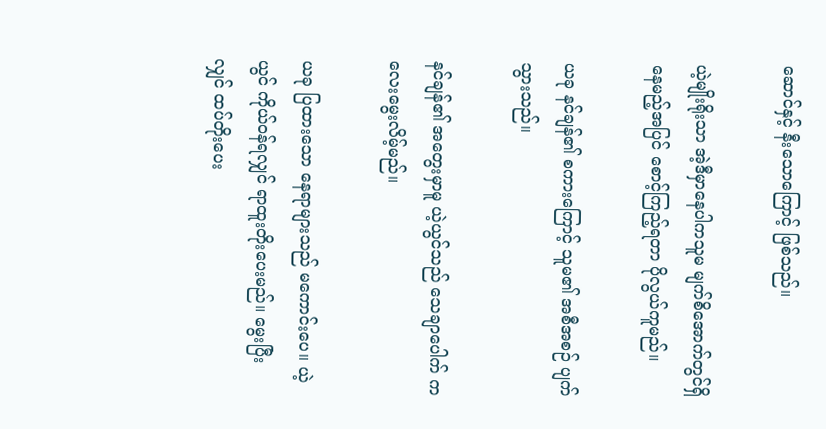ဆောင်နှင့် နီးသောကြောင့် ဖြစ်သည်။

ယဲ့မျိုးရိုးသာ အဲ့ဒီမှာနေပါကသူမ မျက်စိအောက်တွင်ရှိနေမည့်အပြင် စောင့်ကြည့်ရတာ ပိုလွယ်ကူမည်။

ယခု နင်ချန်၏ စကားကြောင့် သူမ၏ အစီအစဉ် ပျက်သွားသည်။

နင်ချန်၏ အတွေးမှာမူ ယဲ့ယွင်သည် သေချာပေါက် ကလေးမွေးလိမ့်မည်။

ယခု ပြထားသော နေရာများသည် မကောင်းပေ။ ယဲ့ယွင် ကိုယ်ဝန်ရလျှင် ရာထူးတိုးပေးမည်။ မွေးပြီးလျှင် ထပ်တိုးပေး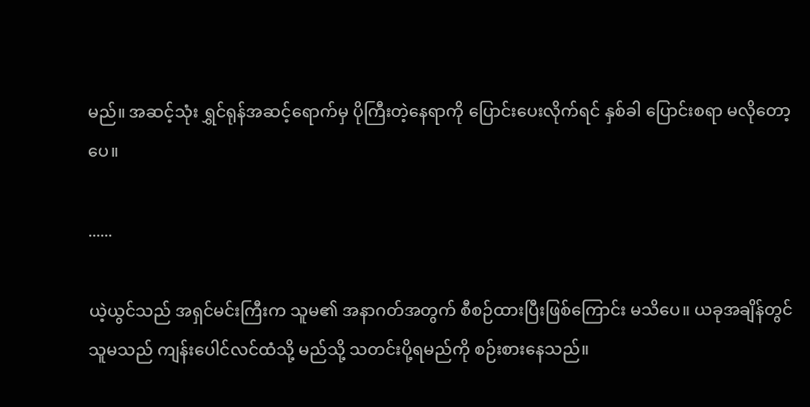မည်။ အဆင့်သုံး ရွှင်ရုန်အဆင့်ရောက်မှ ပိုကြီးတဲ့နေရာကို ပြောင်းပေးလိုက်ရင် နှစ်ခါ ပြောင်းစရာ မလိုတော့ပေ။

......

ယဲ့ယွင်သည် အရှင်မင်းကြီးက သူမ၏ အနာဂတ်အတွက် စီစဉ်ထားပြီးဖြစ်ကြောင်း မသိပေ။ ယခုအချိန်တွင် သူမသည် ကျန်းပေါင်လင်ထံသို့ မည်သို့ သတင်းပို့ရမည်ကို စဉ်းစားနေသည်။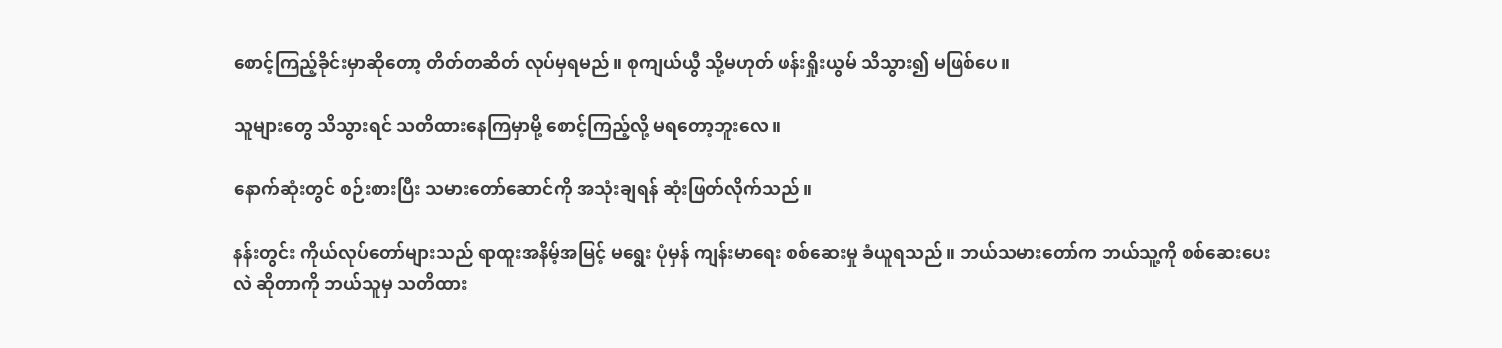စောင့်ကြည့်ခိုင်းမှာဆိုတော့ တိတ်တဆိတ် လုပ်မှရမည်။ စုကျယ်ယွီ သို့မဟုတ် ဖန်းရှိုးယွမ် သိသွား၍ မဖြစ်ပေ။

သူများတွေ သိသွားရင် သတိထားနေကြမှာမို့ စောင့်ကြည့်လို့ မရတော့ဘူးလေ။

နောက်ဆုံးတွင် စဉ်းစားပြီး သမားတော်ဆောင်ကို အသုံးချရန် ဆုံးဖြတ်လိုက်သည်။

နန်းတွင်း ကိုယ်လုပ်တော်များသည် ရာထူးအနိမ့်အမြင့် မရွေး ပုံမှန် ကျန်းမာရေး စစ်ဆေးမှု ခံယူရသည်။ ဘယ်သမားတော်က ဘယ်သူ့ကို စစ်ဆေးပေးလဲ ဆိုတာကို ဘယ်သူမှ သတိထား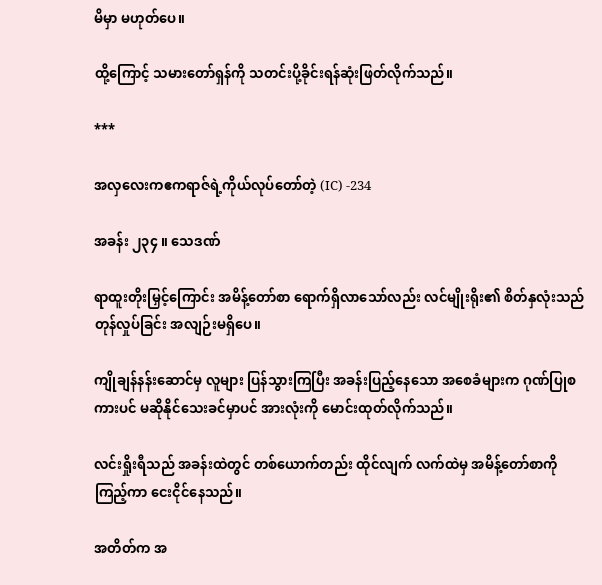မိမှာ မဟုတ်ပေ။

ထို့ကြောင့် သမားတော်ရှန်ကို သတင်းပို့ခိုင်းရန်ဆုံးဖြတ်လိုက်သည်။

***

အလှလေးကဧကရာဇ်ရဲ့ကိုယ်လုပ်တော်တဲ့ (IC) -234

အခန်း ၂၃၄ ။ သေဒဏ်

ရာထူးတိုးမြှင့်ကြောင်း အမိန့်တော်စာ ရောက်ရှိလာသော်လည်း လင်မျိုးရိုး၏ စိတ်နှလုံးသည် တုန်လှုပ်ခြင်း အလျဉ်းမရှိပေ။

ကျိုချန်နန်းဆောင်မှ လူများ ပြန်သွားကြပြီး အခန်းပြည့်နေသော အစေခံများက ဂုဏ်ပြုစကားပင် မဆိုနိုင်သေးခင်မှာပင် အားလုံးကို မောင်းထုတ်လိုက်သည်။

လင်းရှိုးရီသည် အခန်းထဲတွင် တစ်ယောက်တည်း ထိုင်လျက် လက်ထဲမှ အမိန့်တော်စာကို ကြည့်ကာ ငေးငိုင်နေသည်။

အတိတ်က အ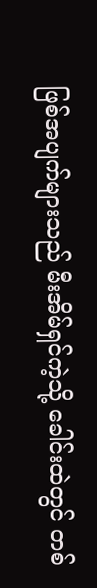ဖြစ်အပျက်များသည် မီးအိမ်ရှင်ကဲ့သို့ ခေါင်းထဲတွင် တစ်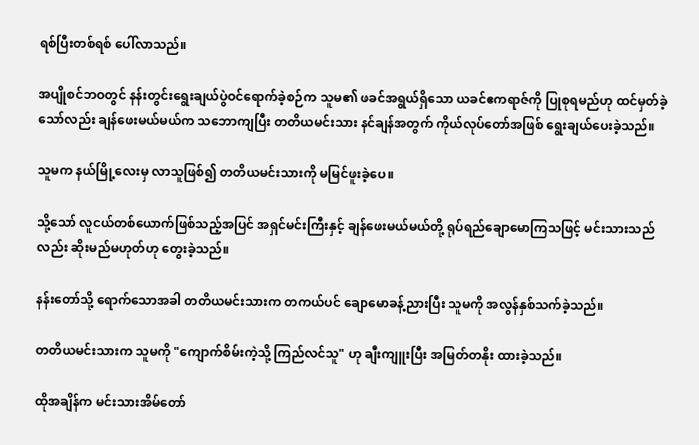ရစ်ပြီးတစ်ရစ် ပေါ်လာသည်။

အပျိုစင်ဘဝတွင် နန်းတွင်းရွေးချယ်ပွဲဝင်ရောက်ခဲ့စဉ်က သူမ၏ ဖခင်အရွယ်ရှိသော ယခင်ဧကရာဇ်ကို ပြုစုရမည်ဟု ထင်မှတ်ခဲ့သော်လည်း ချန်ဖေးမယ်မယ်က သဘောကျပြီး တတိယမင်းသား နင်ချန်အတွက် ကိုယ်လုပ်တော်အဖြစ် ရွေးချယ်ပေးခဲ့သည်။

သူမက နယ်မြို့လေးမှ လာသူဖြစ်၍ တတိယမင်းသားကို မမြင်ဖူးခဲ့ပေ။

သို့သော် လူငယ်တစ်ယောက်ဖြစ်သည့်အပြင် အရှင်မင်းကြီးနှင့် ချန်ဖေးမယ်မယ်တို့ ရုပ်ရည်ချောမောကြသဖြင့် မင်းသားသည်လည်း ဆိုးမည်မဟုတ်ဟု တွေးခဲ့သည်။

နန်းတော်သို့ ရောက်သောအခါ တတိယမင်းသားက တကယ်ပင် ချောမောခန့်ညားပြီး သူမကို အလွန်နှစ်သက်ခဲ့သည်။

တတိယမင်းသားက သူမကို "ကျောက်စိမ်းကဲ့သို့ ကြည်လင်သူ" ဟု ချီးကျူးပြီး အမြတ်တနိုး ထားခဲ့သည်။

ထိုအချိန်က မင်းသားအိမ်တော်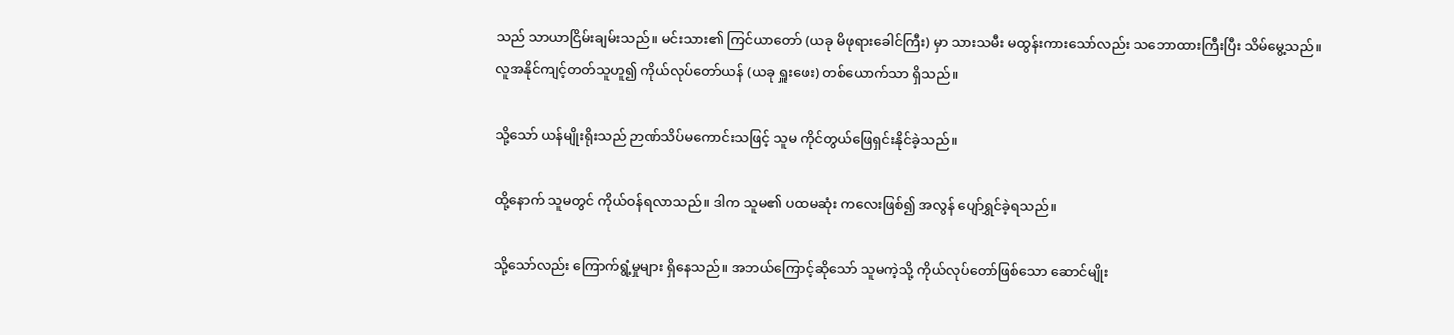သည် သာယာငြိမ်းချမ်းသည်။ မင်းသား၏ ကြင်ယာတော် (ယခု မိဖုရားခေါင်ကြီး) မှာ သားသမီး မထွန်းကားသော်လည်း သဘောထားကြီးပြီး သိမ်မွေ့သည်။ လူအနိုင်ကျင့်တတ်သူဟူ၍ ကိုယ်လုပ်တော်ယန် (ယခု ရှူးဖေး) တစ်ယောက်သာ ရှိသည်။

သို့သော် ယန်မျိုးရိုးသည် ဉာဏ်သိပ်မကောင်းသဖြင့် သူမ ကိုင်တွယ်ဖြေရှင်းနိုင်ခဲ့သည်။

ထို့နောက် သူမတွင် ကိုယ်ဝန်ရလာသည်။ ဒါက သူမ၏ ပထမဆုံး ကလေးဖြစ်၍ အလွန် ပျော်ရွှင်ခဲ့ရသည်။

သို့သော်လည်း ကြောက်ရွံ့မှုများ ရှိနေသည်။ အဘယ်ကြောင့်ဆိုသော် သူမကဲ့သို့ ကိုယ်လုပ်တော်ဖြစ်သော ဆောင်မျိုး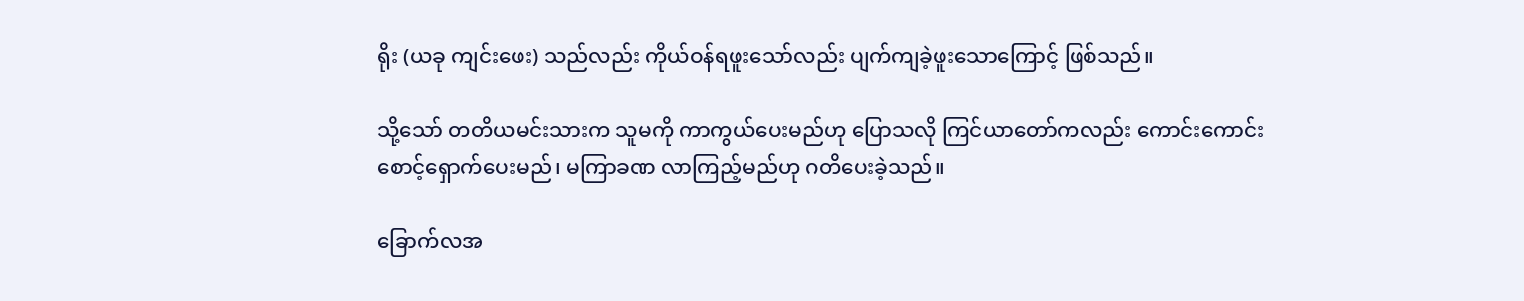ရိုး (ယခု ကျင်းဖေး) သည်လည်း ကိုယ်ဝန်ရဖူးသော်လည်း ပျက်ကျခဲ့ဖူးသောကြောင့် ဖြစ်သည်။

သို့သော် တတိယမင်းသားက သူမကို ကာကွယ်ပေးမည်ဟု ပြောသလို ကြင်ယာတော်ကလည်း ကောင်းကောင်း စောင့်ရှောက်ပေးမည်၊ မကြာခဏ လာကြည့်မည်ဟု ဂတိပေးခဲ့သည်။

ခြောက်လအ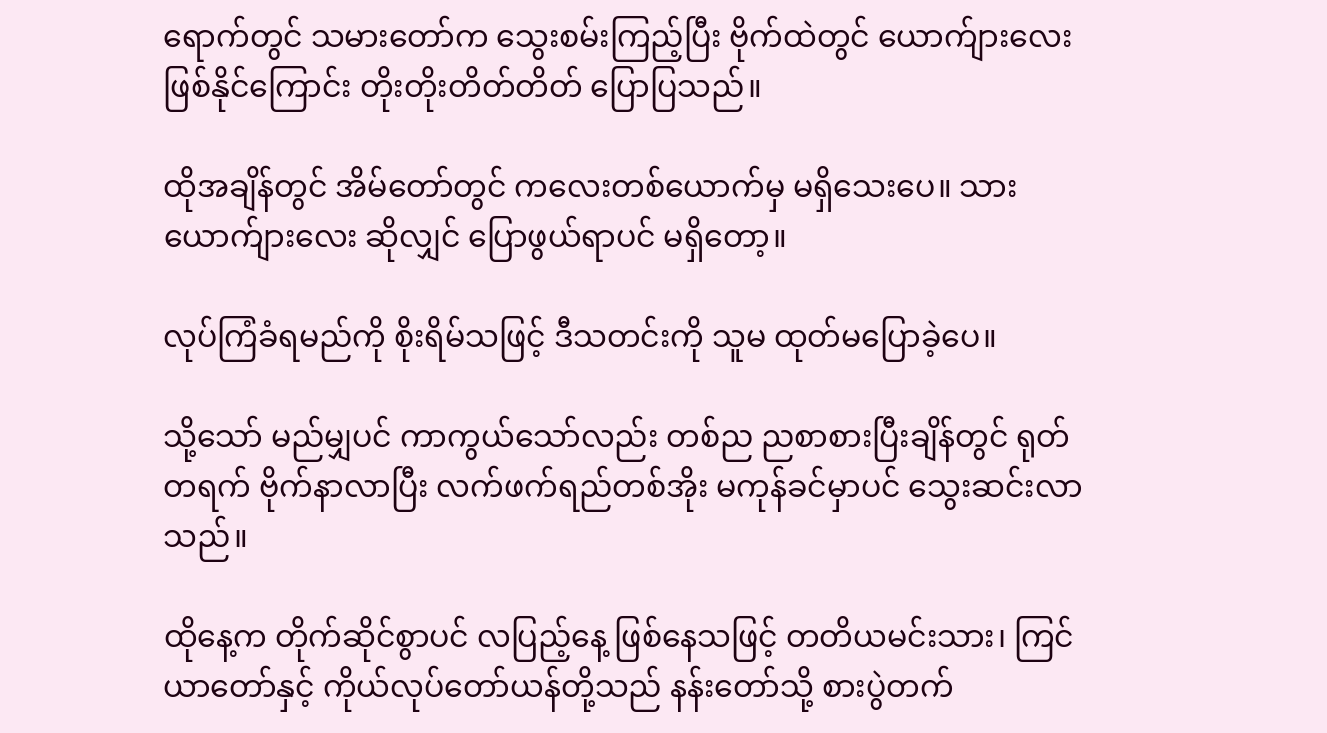ရောက်တွင် သမားတော်က သွေးစမ်းကြည့်ပြီး ဗိုက်ထဲတွင် ယောက်ျားလေး ဖြစ်နိုင်ကြောင်း တိုးတိုးတိတ်တိတ် ပြောပြသည်။

ထိုအချိန်တွင် အိမ်တော်တွင် ကလေးတစ်ယောက်မှ မရှိသေးပေ။ သားယောက်ျားလေး ဆိုလျှင် ပြောဖွယ်ရာပင် မရှိတော့။

လုပ်ကြံခံရမည်ကို စိုးရိမ်သဖြင့် ဒီသတင်းကို သူမ ထုတ်မပြောခဲ့ပေ။

သို့သော် မည်မျှပင် ကာကွယ်သော်လည်း တစ်ည ညစာစားပြီးချိန်တွင် ရုတ်တရက် ဗိုက်နာလာပြီး လက်ဖက်ရည်တစ်အိုး မကုန်ခင်မှာပင် သွေးဆင်းလာသည်။

ထိုနေ့က တိုက်ဆိုင်စွာပင် လပြည့်နေ့ ဖြစ်နေသဖြင့် တတိယမင်းသား၊ ကြင်ယာတော်နှင့် ကိုယ်လုပ်တော်ယန်တို့သည် နန်းတော်သို့ စားပွဲတက်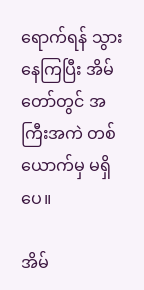ရောက်ရန် သွားနေကြပြီး အိမ်တော်တွင် အကြီးအကဲ တစ်ယောက်မှ မရှိပေ။

အိမ်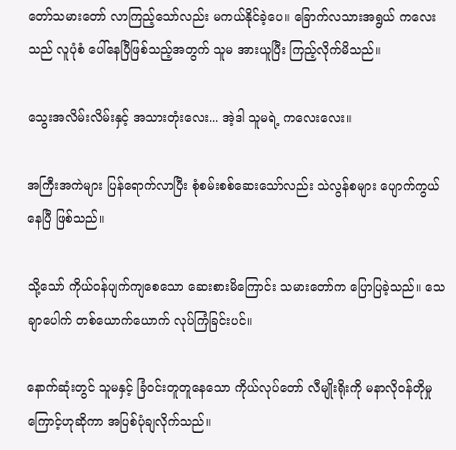တော်သမားတော် လာကြည့်သော်လည်း မကယ်နိုင်ခဲ့ပေ။ ခြောက်လသားအရွယ် ကလေးသည် လူပုံစံ ပေါ်နေပြီဖြစ်သည့်အတွက် သူမ အားယူပြီး ကြည့်လိုက်မိသည်။

သွေးအလိမ်းလိမ်းနှင့် အသားတုံးလေး... အဲ့ဒါ သူမရဲ့ ကလေးလေး။

အကြီးအကဲများ ပြန်ရောက်လာပြီး စုံစမ်းစစ်ဆေးသော်လည်း သဲလွန်စများ ပျောက်ကွယ်နေပြီ ဖြစ်သည်။

သို့သော် ကိုယ်ဝန်ပျက်ကျစေသော ဆေးစားမိကြောင်း သမားတော်က ပြောပြခဲ့သည်။ သေချာပေါက် တစ်ယောက်ယောက် လုပ်ကြံခြင်းပင်။

နောက်ဆုံးတွင် သူမနှင့် ခြံဝင်းတူတူနေသော ကိုယ်လုပ်တော် လီမျိုးရိုးကို မနာလိုဝန်တိုမှုကြောင့်ဟုဆိုကာ အပြစ်ပုံချလိုက်သည်။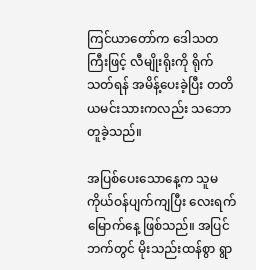ကြင်ယာတော်က ဒေါသတကြီးဖြင့် လီမျိုးရိုးကို ရိုက်သတ်ရန် အမိန့်ပေးခဲ့ပြီး တတိယမင်းသားကလည်း သဘောတူခဲ့သည်။

အပြစ်ပေးသောနေ့က သူမ ကိုယ်ဝန်ပျက်ကျပြီး လေးရက်မြောက်နေ့ ဖြစ်သည်။ အပြင်ဘက်တွင် မိုးသည်းထန်စွာ ရွာ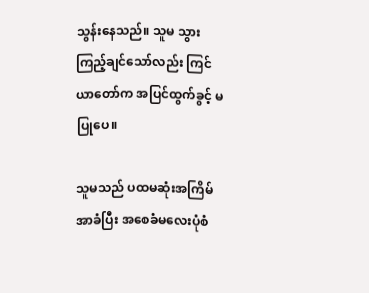သွန်းနေသည်။ သူမ သွားကြည့်ချင်သော်လည်း ကြင်ယာတော်က အပြင်ထွက်ခွင့် မပြုပေ။

သူမသည် ပထမဆုံးအကြိမ် အာခံပြီး အစေခံမလေးပုံစံ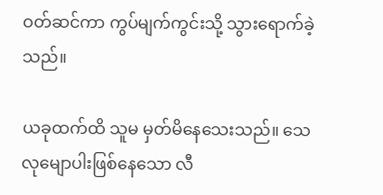ဝတ်ဆင်ကာ ကွပ်မျက်ကွင်းသို့ သွားရောက်ခဲ့သည်။

ယခုထက်ထိ သူမ မှတ်မိနေသေးသည်။ သေလုမျောပါးဖြစ်နေသော လီ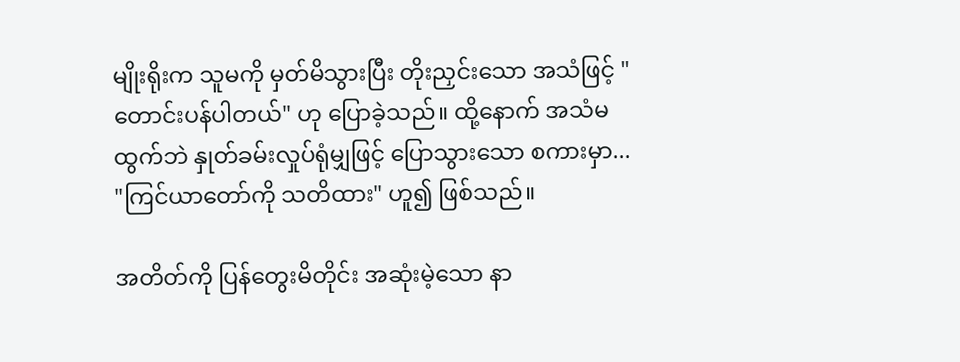မျိုးရိုးက သူမကို မှတ်မိသွားပြီး တိုးညှင်းသော အသံဖြင့် "တောင်းပန်ပါတယ်" ဟု ပြောခဲ့သည်။ ထို့နောက် အသံမထွက်ဘဲ နှုတ်ခမ်းလှုပ်ရုံမျှဖြင့် ပြောသွားသော စကားမှာ... "ကြင်ယာတော်ကို သတိထား" ဟူ၍ ဖြစ်သည်။

အတိတ်ကို ပြန်တွေးမိတိုင်း အဆုံးမဲ့သော နာ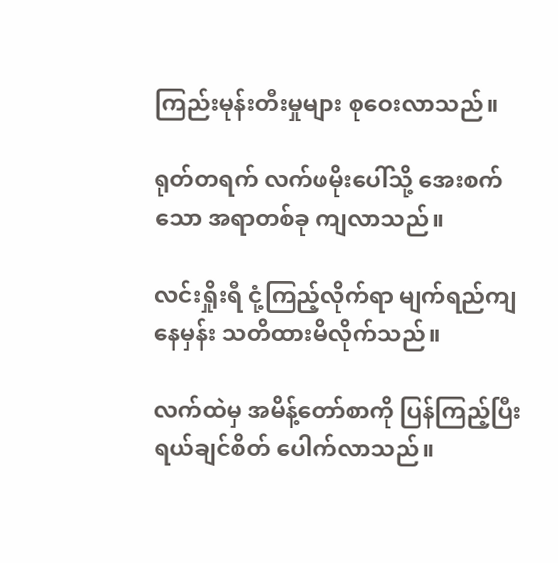ကြည်းမုန်းတီးမှုများ စုဝေးလာသည်။

ရုတ်တရက် လက်ဖမိုးပေါ်သို့ အေးစက်သော အရာတစ်ခု ကျလာသည်။

လင်းရှိုးရီ ငုံ့ကြည့်လိုက်ရာ မျက်ရည်ကျနေမှန်း သတိထားမိလိုက်သည်။

လက်ထဲမှ အမိန့်တော်စာကို ပြန်ကြည့်ပြီး ရယ်ချင်စိတ် ပေါက်လာသည်။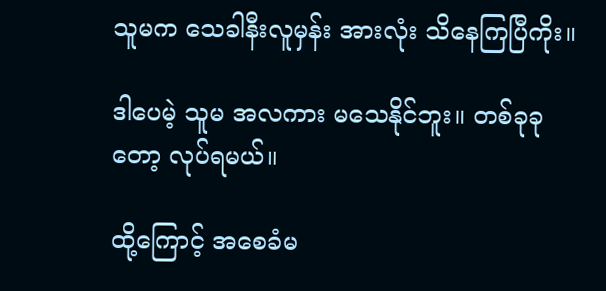သူမက သေခါနီးလူမှန်း အားလုံး သိနေကြပြီကိုး။

ဒါပေမဲ့ သူမ အလကား မသေနိုင်ဘူး။ တစ်ခုခုတော့ လုပ်ရမယ်။

ထို့ကြောင့် အစေခံမ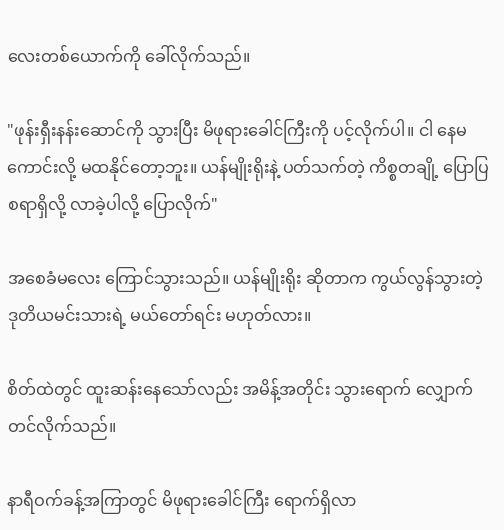လေးတစ်ယောက်ကို ခေါ်လိုက်သည်။

"ဖုန်းရှီးနန်းဆောင်ကို သွားပြီး မိဖုရားခေါင်ကြီးကို ပင့်လိုက်ပါ။ ငါ နေမကောင်းလို့ မထနိုင်တော့ဘူး။ ယန်မျိုးရိုးနဲ့ ပတ်သက်တဲ့ ကိစ္စတချို့ ပြောပြစရာရှိလို့ လာခဲ့ပါလို့ ပြောလိုက်"

အစေခံမလေး ကြောင်သွားသည်။ ယန်မျိုးရိုး ဆိုတာက ကွယ်လွန်သွားတဲ့ ဒုတိယမင်းသားရဲ့ မယ်တော်ရင်း မဟုတ်လား။

စိတ်ထဲတွင် ထူးဆန်းနေသော်လည်း အမိန့်အတိုင်း သွားရောက် လျှောက်တင်လိုက်သည်။

နာရီဝက်ခန့်အကြာတွင် မိဖုရားခေါင်ကြီး ရောက်ရှိလာ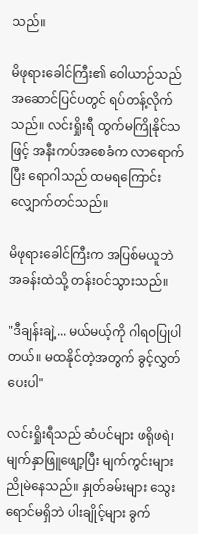သည်။

မိဖုရားခေါင်ကြီး၏ ဝေါယာဉ်သည် အဆောင်ပြင်ပတွင် ရပ်တန့်လိုက်သည်။ လင်းရှိုးရီ ထွက်မကြိုနိုင်သဖြင့် အနီးကပ်အစေခံက လာရောက်ပြီး ရောဂါသည် ထမရကြောင်း လျှောက်တင်သည်။

မိဖုရားခေါင်ကြီးက အပြစ်မယူဘဲ အခန်းထဲသို့ တန်းဝင်သွားသည်။

"ဒီချန်းချဲ့... မယ်မယ့်ကို ဂါရဝပြုပါတယ်။ မထနိုင်တဲ့အတွက် ခွင့်လွှတ်ပေးပါ"

လင်းရှိုးရီသည် ဆံပင်များ ဖရိုဖရဲ၊ မျက်နှာဖြူဖျော့ပြီး မျက်ကွင်းများ ညိုမဲနေသည်။ နှုတ်ခမ်းများ သွေးရောင်မရှိဘဲ ပါးချိုင့်များ ခွက်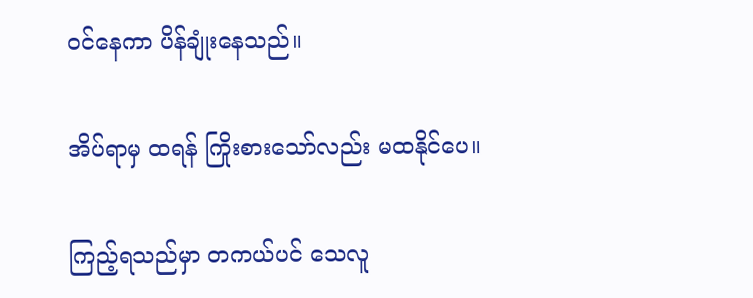ဝင်နေကာ ပိန်ချုံးနေသည်။

အိပ်ရာမှ ထရန် ကြိုးစားသော်လည်း မထနိုင်ပေ။

ကြည့်ရသည်မှာ တကယ်ပင် သေလူ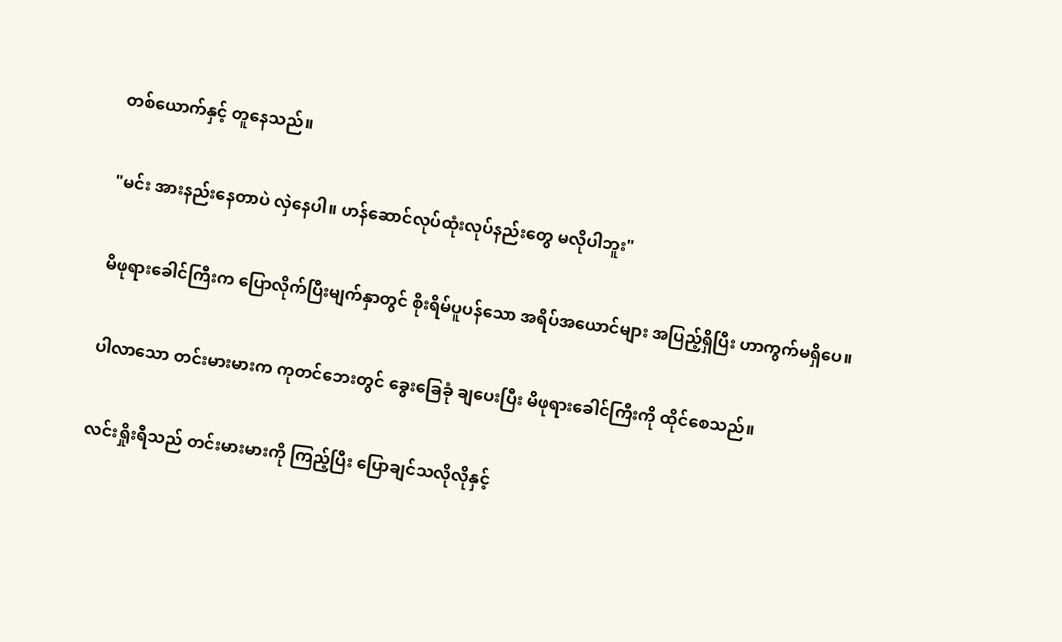တစ်ယောက်နှင့် တူနေသည်။

"မင်း အားနည်းနေတာပဲ လှဲနေပါ။ ဟန်ဆောင်လုပ်ထုံးလုပ်နည်းတွေ မလိုပါဘူး"

မိဖုရားခေါင်ကြီးက ပြောလိုက်ပြီးမျက်နှာတွင် စိုးရိမ်ပူပန်သော အရိပ်အယောင်များ အပြည့်ရှိပြီး ဟာကွက်မရှိပေ။

ပါလာသော တင်းမားမားက ကုတင်ဘေးတွင် ခွေးခြေခုံ ချပေးပြီး မိဖုရားခေါင်ကြီးကို ထိုင်စေသည်။

လင်းရှိုးရီသည် တင်းမားမားကို ကြည့်ပြီး ပြောချင်သလိုလိုနှင့်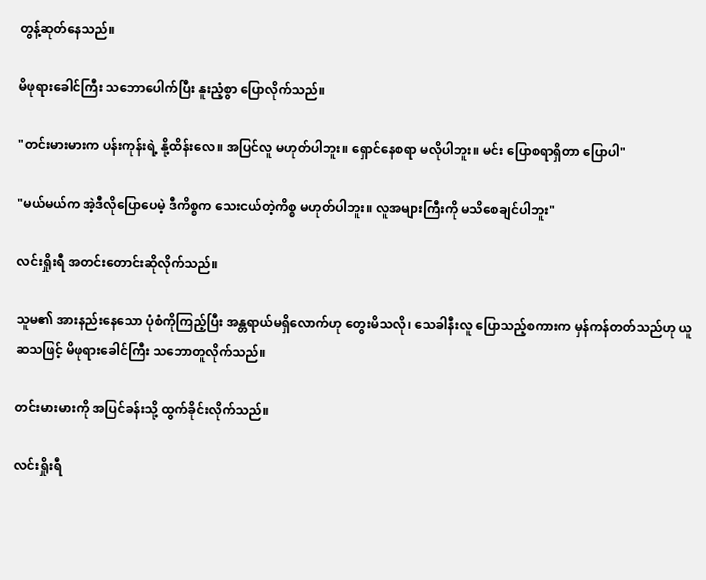တွန့်ဆုတ်နေသည်။

မိဖုရားခေါင်ကြီး သဘောပေါက်ပြီး နူးညံ့စွာ ပြောလိုက်သည်။

"တင်းမားမားက ပန်းကုန်းရဲ့ နို့ထိန်းလေ။ အပြင်လူ မဟုတ်ပါဘူး။ ရှောင်နေစရာ မလိုပါဘူး။ မင်း ပြောစရာရှိတာ ပြောပါ"

"မယ်မယ်က အဲ့ဒီလိုပြောပေမဲ့ ဒီကိစ္စက သေးငယ်တဲ့ကိစ္စ မဟုတ်ပါဘူး။ လူအများကြီးကို မသိစေချင်ပါဘူး"

လင်းရှိုးရီ အတင်းတောင်းဆိုလိုက်သည်။

သူမ၏ အားနည်းနေသော ပုံစံကိုကြည့်ပြီး အန္တရာယ်မရှိလောက်ဟု တွေးမိသလို၊ သေခါနီးလူ ပြောသည့်စကားက မှန်ကန်တတ်သည်ဟု ယူဆသဖြင့် မိဖုရားခေါင်ကြီး သဘောတူလိုက်သည်။

တင်းမားမားကို အပြင်ခန်းသို့ ထွက်ခိုင်းလိုက်သည်။

လင်းရှိုးရီ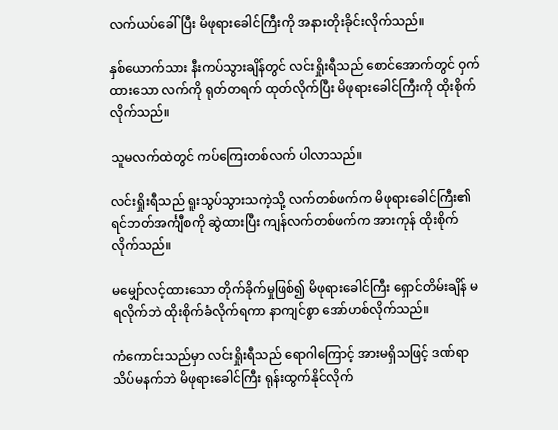လက်ယပ်ခေါ်ပြီး မိဖုရားခေါင်ကြီးကို အနားတိုးခိုင်းလိုက်သည်။

နှစ်ယောက်သား နီးကပ်သွားချိန်တွင် လင်းရှိုးရီသည် စောင်အောက်တွင် ဝှက်ထားသော လက်ကို ရုတ်တရက် ထုတ်လိုက်ပြီး မိဖုရားခေါင်ကြီးကို ထိုးစိုက်လိုက်သည်။

သူမလက်ထဲတွင် ကပ်ကြေးတစ်လက် ပါလာသည်။

လင်းရှိုးရီသည် ရူးသွပ်သွားသကဲ့သို့ လက်တစ်ဖက်က မိဖုရားခေါင်ကြီး၏ ရင်ဘတ်အင်္ကျီစကို ဆွဲထားပြီး ကျန်လက်တစ်ဖက်က အားကုန် ထိုးစိုက်လိုက်သည်။

မမျှော်လင့်ထားသော တိုက်ခိုက်မှုဖြစ်၍ မိဖုရားခေါင်ကြီး ရှောင်တိမ်းချိန် မရလိုက်ဘဲ ထိုးစိုက်ခံလိုက်ရကာ နာကျင်စွာ အော်ဟစ်လိုက်သည်။

ကံကောင်းသည်မှာ လင်းရှိုးရီသည် ရောဂါကြောင့် အားမရှိသဖြင့် ဒဏ်ရာ သိပ်မနက်ဘဲ မိဖုရားခေါင်ကြီး ရုန်းထွက်နိုင်လိုက်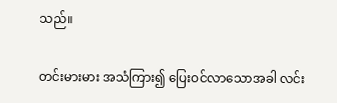သည်။

တင်းမားမား အသံကြား၍ ပြေးဝင်လာသောအခါ လင်း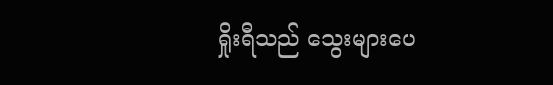ရှိုးရီသည် သွေးများပေ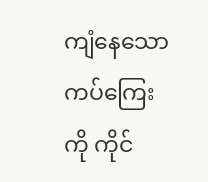ကျံနေသော ကပ်ကြေးကို ကိုင်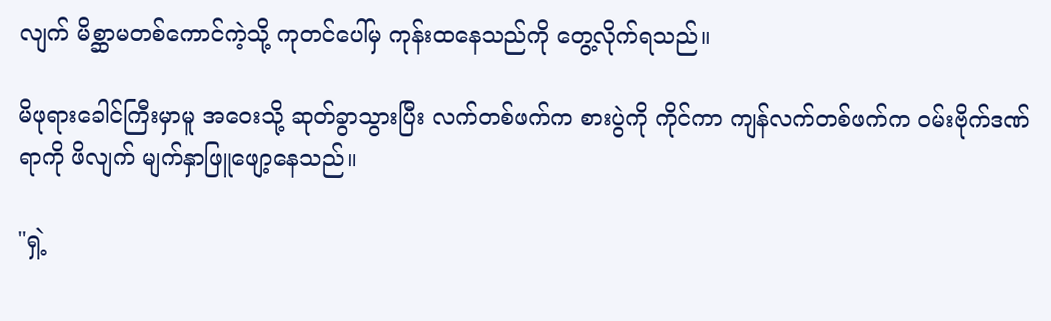လျက် မိစ္ဆာမတစ်ကောင်ကဲ့သို့ ကုတင်ပေါ်မှ ကုန်းထနေသည်ကို တွေ့လိုက်ရသည်။

မိဖုရားခေါင်ကြီးမှာမူ အဝေးသို့ ဆုတ်ခွာသွားပြီး လက်တစ်ဖက်က စားပွဲကို ကိုင်ကာ ကျန်လက်တစ်ဖက်က ဝမ်းဗိုက်ဒဏ်ရာကို ဖိလျက် မျက်နှာဖြူဖျော့နေသည်။

"ရှဲ့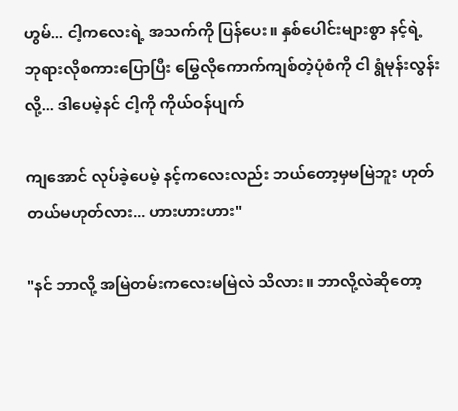ဟွမ်... ငါ့ကလေးရဲ့ အသက်ကို ပြန်ပေး။ နှစ်ပေါင်းများစွာ နင့်ရဲ့ ဘုရားလိုစကားပြောပြီး မြွေလိုကောက်ကျစ်တဲ့ပုံစံကို ငါ ရွံမုန်းလွန်းလို့... ဒါပေမဲ့နင် ငါ့ကို ကိုယ်ဝန်ပျက်

ကျအောင် လုပ်ခဲ့ပေမဲ့ နင့်ကလေးလည်း ဘယ်တော့မှမမြဲဘူး ဟုတ်တယ်မဟုတ်လား... ဟားဟားဟား"

"နင် ဘာလို့ အမြဲတမ်းကလေးမမြဲလဲ သိလား။ ဘာလို့လဲဆိုတော့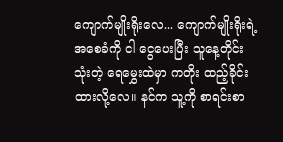ကျောက်မျိုးရိုးလေ... ကျောက်မျိုးရိုးရဲ့ အစေခံကို ငါ ငွေပေးပြီး သူနေ့တိုင်းသုံးတဲ့ ရေမွှေးထဲမှာ ကတိုး ထည့်ခိုင်းထားလို့လေ။ နင်က သူ့ကို စာရင်းစာ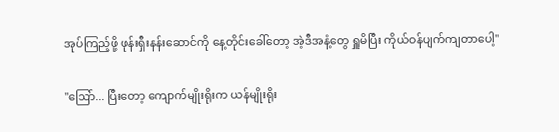အုပ်ကြည့်ဖို့ ဖုန်းရှီးနန်းဆောင်ကို နေ့တိုင်းခေါ်တော့ အဲ့ဒီအနံ့တွေ ရှူမိပြီး ကိုယ်ဝန်ပျက်ကျတာပေါ့"

"ဩော်... ပြီးတော့ ကျောက်မျိုးရိုးက ယန်မျိုးရိုး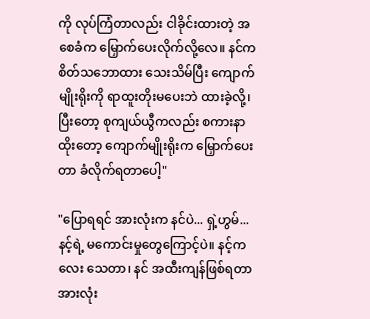ကို လုပ်ကြံတာလည်း ငါခိုင်းထားတဲ့ အစေခံက မြှောက်ပေးလိုက်လို့လေ။ နင်က စိတ်သဘောထား သေးသိမ်ပြီး ကျောက်မျိုးရိုးကို ရာထူးတိုးမပေးဘဲ ထားခဲ့လို့၊ ပြီးတော့ စုကျယ်ယွီကလည်း စကားနာထိုးတော့ ကျောက်မျိုးရိုးက မြှောက်ပေးတာ ခံလိုက်ရတာပေါ့"

"ပြောရရင် အားလုံးက နင်ပဲ... ရှဲ့ဟွမ်... နင့်ရဲ့ မကောင်းမှုတွေကြောင့်ပဲ။ နင့်ကလေး သေတာ၊ နင် အထီးကျန်ဖြစ်ရတာ အားလုံး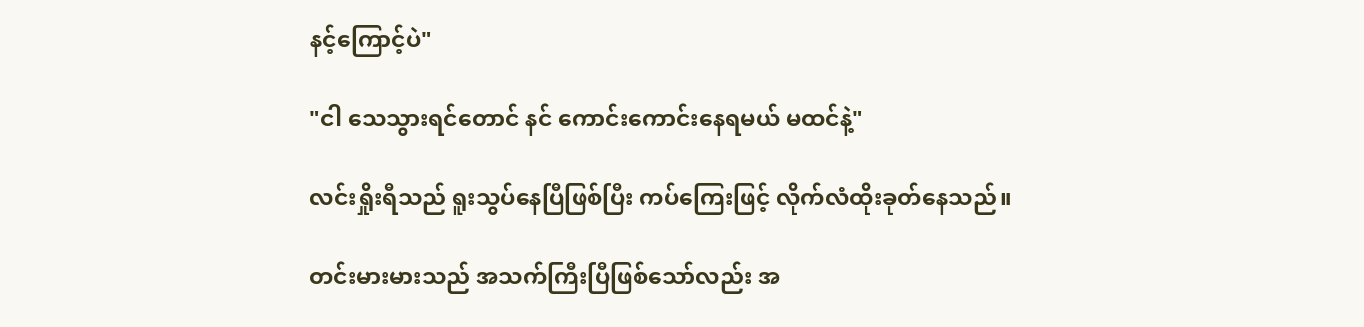နင့်ကြောင့်ပဲ"

"ငါ သေသွားရင်တောင် နင် ကောင်းကောင်းနေရမယ် မထင်နဲ့"

လင်းရှိုးရီသည် ရူးသွပ်နေပြီဖြစ်ပြီး ကပ်ကြေးဖြင့် လိုက်လံထိုးခုတ်နေသည်။

တင်းမားမားသည် အသက်ကြီးပြီဖြစ်သော်လည်း အ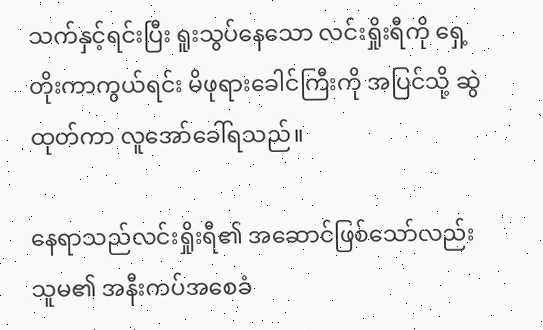သက်နှင့်ရင်းပြီး ရူးသွပ်နေသော လင်းရှိုးရီကို ရှေ့တိုးကာကွယ်ရင်း မိဖုရားခေါင်ကြီးကို အပြင်သို့ ဆွဲထုတ်ကာ လူအော်ခေါ်ရသည်။

နေရာသည်လင်းရှိုးရီ၏ အဆောင်ဖြစ်သော်လည်း သူမ၏ အနီးကပ်အစေခံ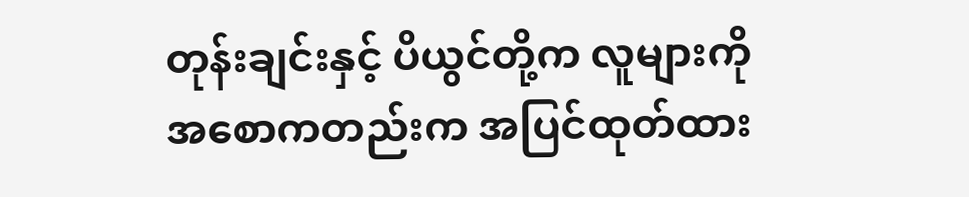တုန်းချင်းနှင့် ပိယွင်တို့က လူများကို အစောကတည်းက အပြင်ထုတ်ထား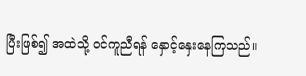ပြီးဖြစ်၍ အထဲသို့ ဝင်ကူညီရန် နှောင့်နှေးနေကြသည်။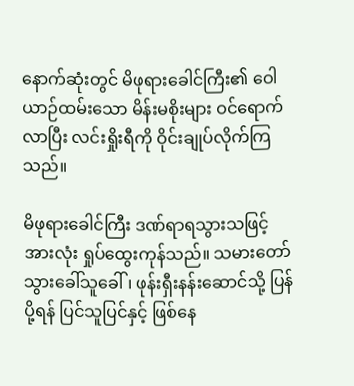နောက်ဆုံးတွင် မိဖုရားခေါင်ကြီး၏ ဝေါယာဉ်ထမ်းသော မိန်းမစိုးများ ဝင်ရောက်လာပြီး လင်းရှိုးရီကို ဝိုင်းချုပ်လိုက်ကြသည်။

မိဖုရားခေါင်ကြီး ဒဏ်ရာရသွားသဖြင့် အားလုံး ရှုပ်ထွေးကုန်သည်။ သမားတော် သွားခေါ်သူခေါ်၊ ဖုန်းရှီးနန်းဆောင်သို့ ပြန်ပို့ရန် ပြင်သူပြင်နှင့် ဖြစ်နေ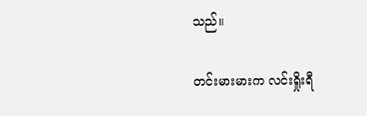သည်။

တင်းမားမားက လင်းရှိုးရီ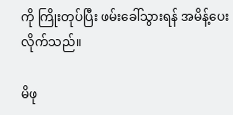ကို ကြိုးတုပ်ပြီး ဖမ်းခေါ်သွားရန် အမိန့်ပေးလိုက်သည်။

မိဖု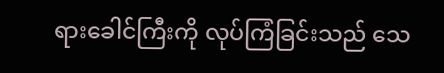ရားခေါင်ကြီးကို လုပ်ကြံခြင်းသည် သေ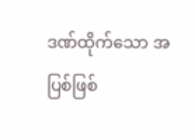ဒဏ်ထိုက်သော အပြစ်ဖြစ်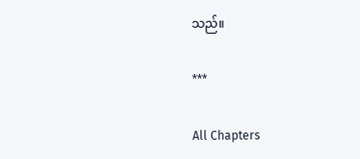သည်။

***

All Chapters